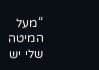“מעל המיטה שלי יש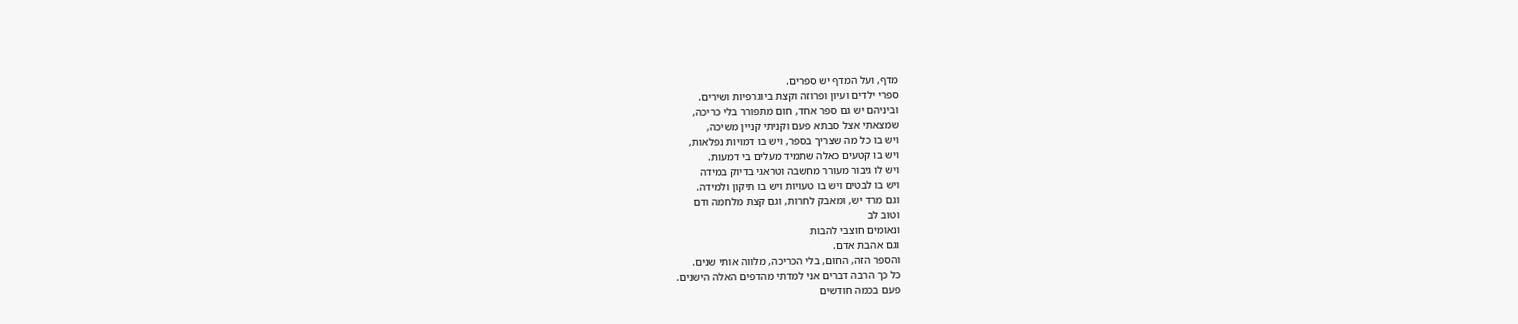מדף, ועל המדף יש ספרים.
ספרי ילדים ועיון ופרוזה וקצת ביוגרפיות ושירים.
וביניהם יש גם ספר אחד, חום מתפורר בלי כריכה,
שמצאתי אצל סבתא פעם וקניתי קניין משיכה,
ויש בו כל מה שצריך בספר, ויש בו דמויות נפלאות,
ויש בו קטעים כאלה שתמיד מעלים בי דמעות.
ויש לו גיבור מעורר מחשבה וטראגי בדיוק במידה
ויש בו לבטים ויש בו טעויות ויש בו תיקון ולמידה.
וגם מרד יש, ומאבק לחרות, וגם קצת מלחמה ודם
וטוב לב
ונאומים חוצבי להבות
וגם אהבת אדם.
והספר הזה, החום, בלי הכריכה, מלווה אותי שנים.
כל כך הרבה דברים אני למדתי מהדפים האלה הישנים.
פעם בכמה חודשים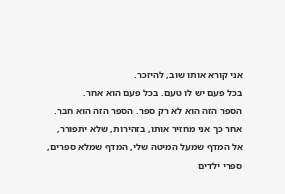אני קורא אותו שוב, להיזכר.
בכל פעם יש לו טעם. בכל פעם הוא אחר.
הספר הזה הוא לא רק ספר. הספר הזה הוא חבר.
אחר כך אני מחזיר אותו, בזהירות, שלא יתפורר,
אל המדף שמעל המיטה שלי, המדף שמלא ספרים,
ספרי ילדים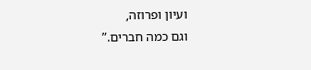ועיון ופרוזה,
וגם כמה חברים.”